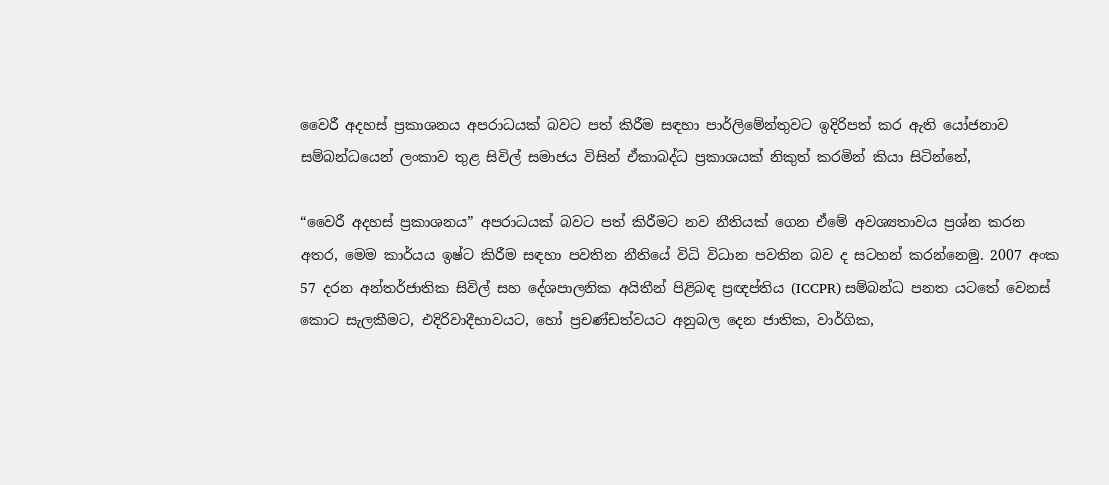වෛරී අදහස් ප්‍රකාශනය අපරාධයක් බවට පත් කිරීම සඳහා පාර්ලිමේන්තුවට ඉදිරිපත් කර ඇති යෝජනාව සම්බන්ධයෙන් ලංකාව තුළ සිවිල් සමාජය විසින් ඒකාබද්ධ ප්‍ර‍කාශයක් නිකුත් කරමින් කියා සිටින්නේ,

“වෛරී අදහස් ප්‍රකාශනය” අපරාධයක් බවට පත් කිරීමට නව නීතියක් ගෙන ඒමේ අවශ්‍යතාවය ප්‍රශ්න කරන අතර, මෙම කාර්යය ඉෂ්ට කිරීම සඳහා පවතින නීතියේ විධි විධාන පවතින බව ද සටහන් කරන්නෙමු. 2007 අංක 57 දරන අන්තර්ජාතික සිවිල් සහ දේශපාලනික අයිතීන් පිළිබඳ ප්‍රඥප්තිය (ICCPR) සම්බන්ධ පනත යටතේ වෙනස් කොට සැලකීමට, එදිරිවාදීභාවයට, හෝ ප්‍රචණ්ඩත්වයට අනුබල දෙන ජාතික, වාර්ගික,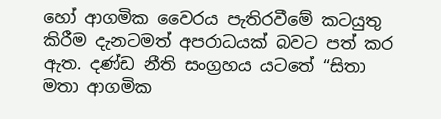හෝ ආගමික වෛරය පැතිරවීමේ කටයුතු කිරීම දැනටමත් අපරාධයක් බවට පත් කර ඇත. දණ්ඩ නීති සංග්‍රහය යටතේ “සිතා මතා ආගමික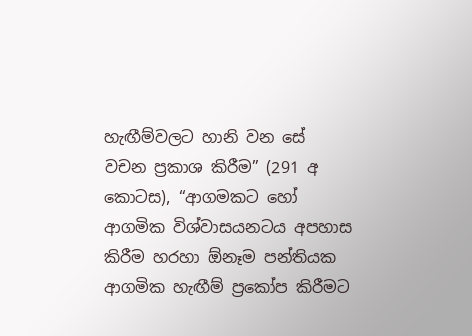හැඟීම්වලට හානි වන සේ වචන ප්‍රකාශ කිරීම” (291 අ කොටස), “ආගමකට හෝ ආගමික විශ්වාසයනටය අපහාස කිරීම හරහා ඕනෑම පන්තියක ආගමික හැඟීම් ප්‍රකෝප කිරීමට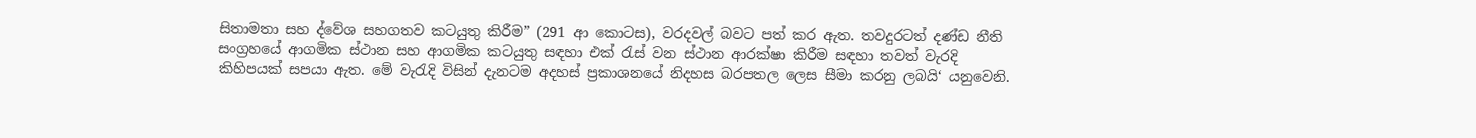සිතාමතා සහ ද්වේශ සහගතව කටයුතු කිරීම” (291 ආ කොටස), වරදවල් බවට පත් කර ඇත. තවදුරටත් දණ්ඩ නීති සංග්‍රහයේ ආගමික ස්ථාන සහ ආගමික කටයුතු සඳහා එක් රැස් වන ස්ථාන ආරක්ෂා කිරීම සඳහා තවත් වැරදි කිහිපයක් සපයා ඇත. මේ වැරැදි විසින් දැනටම අදහස් ප්‍රකාශනයේ නිදහස බරපතල ලෙස සීමා කරනු ලබයි‘ යනුවෙනි.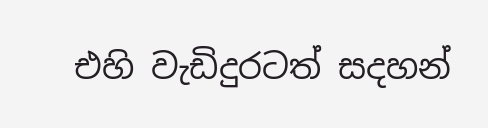එහි වැඩිදුරටත් සදහන්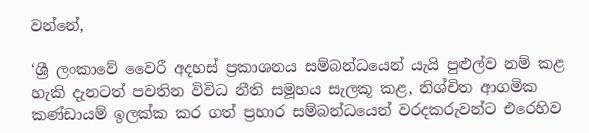වන්නේ,

‘ශ්‍රී ලංකාවේ වෛරී අදහස් ප්‍රකාශනය සම්බන්ධයෙන් යැයි පුළුල්ව නම් කළ හැකි දැනටත් පවතින විවිධ නීති සමූහය සැලකූ කළ, නිශ්චිත ආගමික කණ්ඩායම් ඉලක්ක කර ගත් ප්‍රහාර සම්බන්ධයෙන් වරදකරුවන්ට එරෙහිව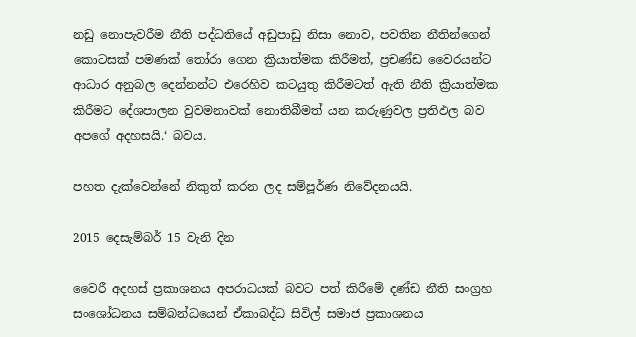නඩු නොපැවරීම නීති පද්ධතියේ අඩුපාඩු නිසා නොව, පවතින නීතින්ගෙන් කොටසක් පමණක් තෝරා ගෙන ක්‍රියාත්මක කිරීමත්, ප්‍රචණ්ඩ වෛරයන්ට ආධාර අනුබල දෙන්නන්ට එරෙහිව කටයුතු කිරීමටත් ඇති නීති ක්‍රියාත්මක කිරීමට දේශපාලන වුවමනාවක් නොතිබීමත් යන කරුණුවල ප්‍රතිඵල බව අපගේ අදහසයි.‘ බවය.

පහත දැක්වෙන්නේ නිකුත් කරන ලද සම්පූර්ණ නිවේදනයයි.

2015 දෙසැම්බර් 15 වැනි දින

වෛරී අදහස් ප්‍රකාශනය අපරාධයක් බවට පත් කිරීමේ දණ්ඩ නීති සංග්‍රහ සංශෝධනය සම්බන්ධයෙන් ඒකාබද්ධ සිවිල් සමාජ ප්‍රකාශනය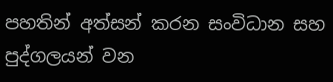පහතින් අත්සන් කරන සංවිධාන සහ පුද්ගලයන් වන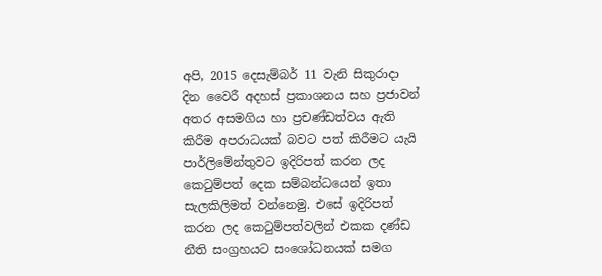අපි, 2015 දෙසැම්බර් 11 වැනි සිකුරාදා දින වෛරී අදහස් ප්‍රකාශනය සහ ප්‍රජාවන් අතර අසමගිය හා ප්‍රචණ්ඩත්වය ඇති කිරීම අපරාධයක් බවට පත් කිරීමට යැයි පාර්ලිමේන්තුවට ඉදිරිපත් කරන ලද කෙටුම්පත් දෙක සම්බන්ධයෙන් ඉතා සැලකිලිමත් වන්නෙමු. එසේ ඉදිරිපත් කරන ලද කෙටුම්පත්වලින් එකක දණ්ඩ නීති සංග්‍රහයට සංශෝධනයක් සමග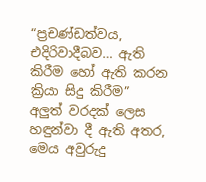“ප්‍රචණ්ඩත්වය, එදිරිවාදීබව… ඇති කිරීම හෝ ඇති කරන ක්‍රියා සිදු කිරීම” අලුත් වරදක් ලෙස හඳුන්වා දී ඇති අතර, මෙය අවුරුදු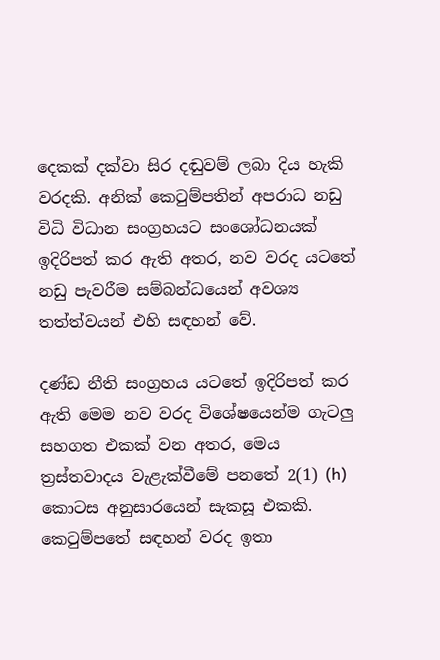දෙකක් දක්වා සිර දඬුවම් ලබා දිය හැකි වරදකි. අනික් කෙටුම්පතින් අපරාධ නඩු විධි විධාන සංග්‍රහයට සංශෝධනයක් ඉදිරිපත් කර ඇති අතර, නව වරද යටතේ නඩු පැවරීම සම්බන්ධයෙන් අවශ්‍ය තත්ත්වයන් එහි සඳහන් වේ.

දණ්ඩ නීති සංග්‍රහය යටතේ ඉදිරිපත් කර ඇති මෙම නව වරද විශේෂයෙන්ම ගැටලු සහගත එකක් වන අතර, මෙය ත්‍රස්තවාදය වැළැක්වීමේ පනතේ 2(1) (h) කොටස අනුසාරයෙන් සැකසූ එකකි. කෙටුම්පතේ සඳහන් වරද ඉතා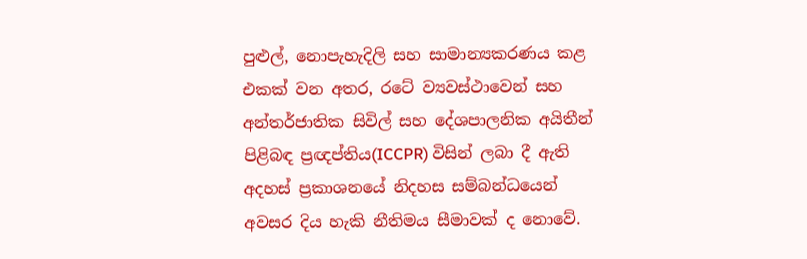පුළුල්, නොපැහැදිලි සහ සාමාන්‍යකරණය කළ එකක් වන අතර, රටේ ව්‍යවස්ථාවෙන් සහ අන්තර්ජාතික සිවිල් සහ දේශපාලනික අයිතීන් පිළිබඳ ප්‍රඥප්තිය(ICCPR) විසින් ලබා දී ඇති අදහස් ප්‍රකාශනයේ නිදහස සම්බන්ධයෙන් අවසර දිය හැකි නීතිමය සීමාවක් ද නොවේ.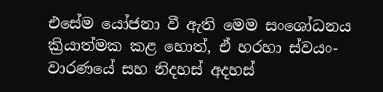එසේම යෝජනා වී ඇති මෙම සංශෝධනය ක්‍රියාත්මක කළ හොත්, ඒ හරහා ස්වයං-වාරණයේ සහ නිදහස් අදහස්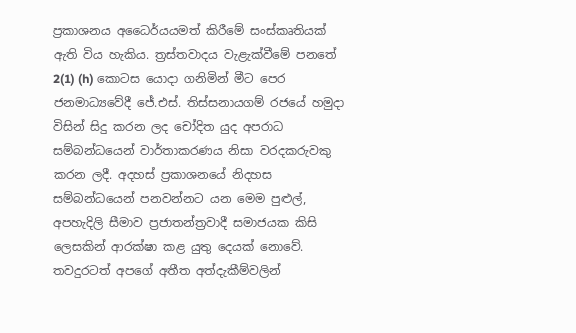ප්‍රකාශනය අධෛර්යයමත් කිරීමේ සංස්කෘතියක් ඇති විය හැකිය. ත්‍රස්තවාදය වැළැක්වීමේ‍ පනතේ 2(1) (h) කොටස යොදා ගනිමින් මීට පෙර ජනමාධ්‍යවේදී ජේ.එස්. තිස්සනායගම් රජයේ හමුදා විසින් සිදු කරන ලද චෝදිත යුද අපරාධ සම්බන්ධයෙන් වාර්තාකරණය නිසා වරදකරුවකු කරන ලදී. අදහස් ප්‍රකාශනයේ නිදහස සම්බන්ධයෙන් පනවන්නට යන මෙම පුළුල්, අපහැදිලි සීමාව ප්‍රජාතන්ත්‍රවාදී සමාජයක කිසි ලෙසකින් ආරක්ෂා කළ යුතු දෙයක් නොවේ. තවදුරටත් අපගේ අතීත අත්දැකීම්වලින්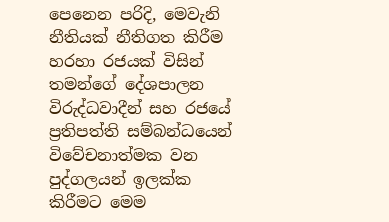පෙනෙන පරිදි, මෙවැනි නීතියක් නීතිගත කිරීම හරහා රජයක් විසින් තමන්ගේ දේශපාලන විරුද්ධවාදීන් සහ රජයේ ප්‍රතිපත්ති සම්බන්ධයෙන් විවේචනාත්මක වන පුද්ගලයන් ඉලක්ක කිරීමට මෙම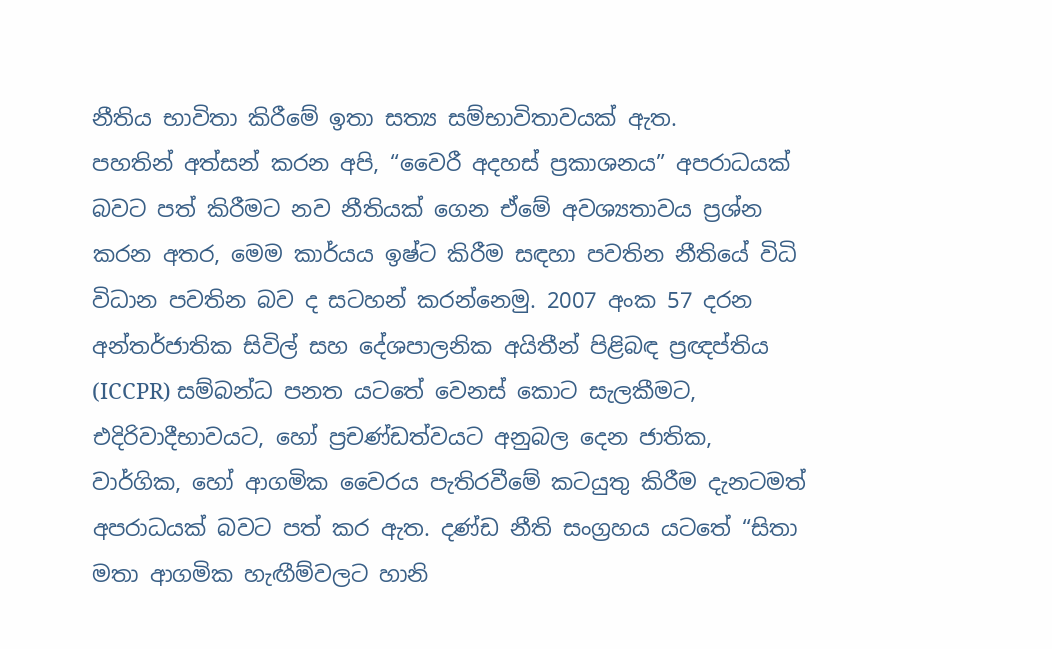නීතිය භාවිතා කිරීමේ ඉතා සත්‍ය සම්භාවිතාවයක් ඇත.
පහතින් අත්සන් කරන අපි, “වෛරී අදහස් ප්‍රකාශනය” අපරාධයක් බවට පත් කිරීමට නව නීතියක් ගෙන ඒමේ අවශ්‍යතාවය ප්‍රශ්න කරන අතර, මෙම කාර්යය ඉෂ්ට කිරීම සඳහා පවතින නීතියේ විධි විධාන පවතින බව ද සටහන් කරන්නෙමු. 2007 අංක 57 දරන අන්තර්ජාතික සිවිල් සහ දේශපාලනික අයිතීන් පිළිබඳ ප්‍රඥප්තිය (ICCPR) සම්බන්ධ පනත යටතේ වෙනස් කොට සැලකීමට, එදිරිවාදීභාවයට, හෝ ප්‍රචණ්ඩත්වයට අනුබල දෙන ජාතික, වාර්ගික, හෝ ආගමික වෛරය පැතිරවීමේ කටයුතු කිරීම දැනටමත් අපරාධයක් බවට පත් කර ඇත. දණ්ඩ නීති සංග්‍රහය යටතේ “සිතා මතා ආගමික හැඟීම්වලට හානි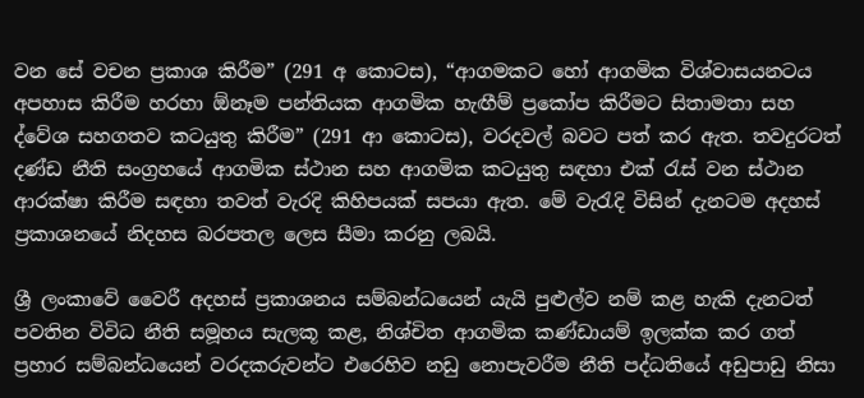වන සේ වචන ප්‍රකාශ කිරීම” (291 අ කොටස), “ආගමකට හෝ ආගමික විශ්වාසයනටය අපහාස කිරීම හරහා ඕනෑම පන්තියක ආගමික හැඟීම් ප්‍රකෝප කිරීමට සිතාමතා සහ ද්වේශ සහගතව කටයුතු කිරීම” (291 ආ කොටස), වරදවල් බවට පත් කර ඇත. තවදුරටත් දණ්ඩ නීති සංග්‍රහයේ ආගමික ස්ථාන සහ ආගමික කටයුතු සඳහා එක් රැස් වන ස්ථාන ආරක්ෂා කිරීම සඳහා තවත් වැරදි කිහිපයක් සපයා ඇත. මේ වැරැදි විසින් දැනටම අදහස් ප්‍රකාශනයේ නිදහස බරපතල ලෙස සීමා කරනු ලබයි.

ශ්‍රී ලංකාවේ වෛරී අදහස් ප්‍රකාශනය සම්බන්ධයෙන් යැයි පුළුල්ව නම් කළ හැකි දැනටත් පවතින විවිධ නීති සමූහය සැලකූ කළ, නිශ්චිත ආගමික කණ්ඩායම් ඉලක්ක කර ගත් ප්‍රහාර සම්බන්ධයෙන් වරදකරුවන්ට එරෙහිව නඩු නොපැවරීම නීති පද්ධතියේ අඩුපාඩු නිසා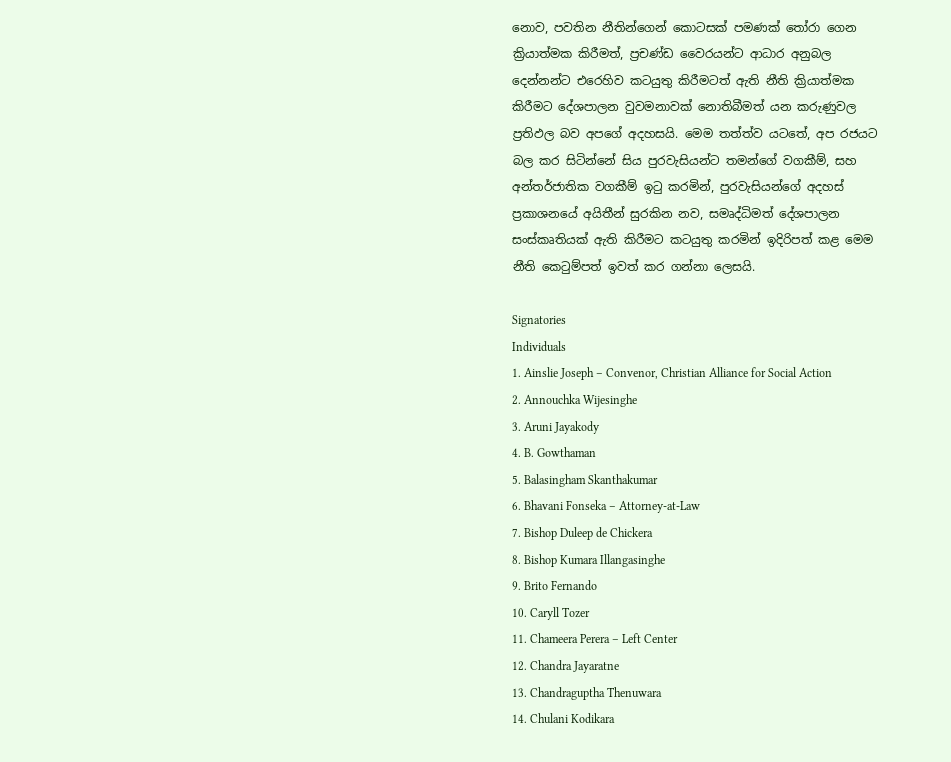නොව, පවතින නීතින්ගෙන් කොටසක් පමණක් තෝරා ගෙන ක්‍රියාත්මක කිරීමත්, ප්‍රචණ්ඩ වෛරයන්ට ආධාර අනුබල දෙන්නන්ට එරෙහිව කටයුතු කිරීමටත් ඇති නීති ක්‍රියාත්මක කිරීමට දේශපාලන වුවමනාවක් නොතිබීමත් යන කරුණුවල ප්‍රතිඵල බව අපගේ අදහසයි. මෙම තත්ත්ව යටතේ, අප රජයට බල කර සිටින්නේ සිය පුරවැසියන්ට තමන්ගේ වගකීම්, සහ අන්තර්ජාතික වගකීම් ඉටු කරමින්, පුරවැසියන්ගේ අදහස් ප්‍රකාශනයේ අයිතීන් සුරකින නව, සමෘද්ධිමත් දේශපාලන සංස්කෘතියක් ඇති කිරීමට කටයුතු කරමින් ඉදිරිපත් කළ මෙම නීති කෙටුම්පත් ඉවත් කර ගන්නා ලෙසයි.

Signatories
Individuals
1. Ainslie Joseph – Convenor, Christian Alliance for Social Action
2. Annouchka Wijesinghe
3. Aruni Jayakody
4. B. Gowthaman
5. Balasingham Skanthakumar
6. Bhavani Fonseka – Attorney-at-Law
7. Bishop Duleep de Chickera
8. Bishop Kumara Illangasinghe
9. Brito Fernando
10. Caryll Tozer
11. Chameera Perera – Left Center
12. Chandra Jayaratne
13. Chandraguptha Thenuwara
14. Chulani Kodikara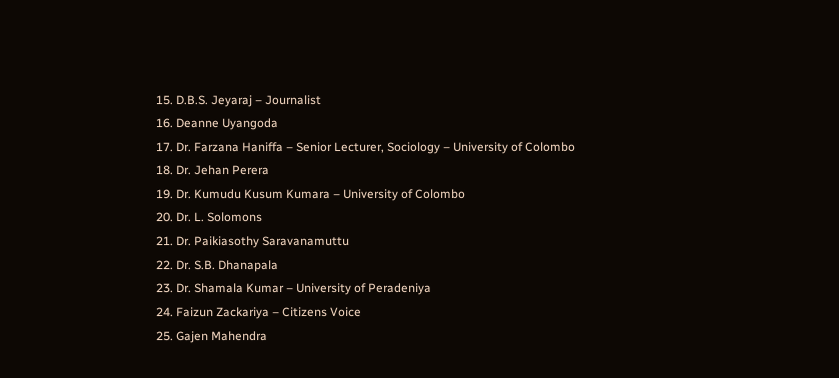15. D.B.S. Jeyaraj – Journalist
16. Deanne Uyangoda
17. Dr. Farzana Haniffa – Senior Lecturer, Sociology – University of Colombo
18. Dr. Jehan Perera
19. Dr. Kumudu Kusum Kumara – University of Colombo
20. Dr. L. Solomons
21. Dr. Paikiasothy Saravanamuttu
22. Dr. S.B. Dhanapala
23. Dr. Shamala Kumar – University of Peradeniya
24. Faizun Zackariya – Citizens Voice
25. Gajen Mahendra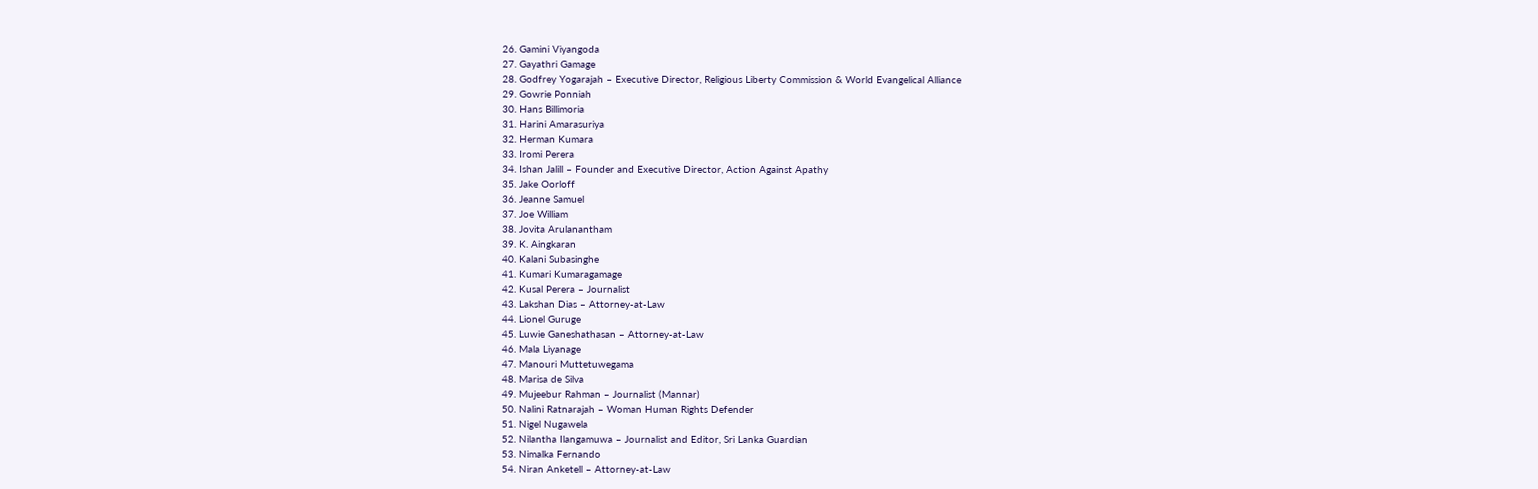26. Gamini Viyangoda
27. Gayathri Gamage
28. Godfrey Yogarajah – Executive Director, Religious Liberty Commission & World Evangelical Alliance
29. Gowrie Ponniah
30. Hans Billimoria
31. Harini Amarasuriya
32. Herman Kumara
33. Iromi Perera
34. Ishan Jalill – Founder and Executive Director, Action Against Apathy
35. Jake Oorloff
36. Jeanne Samuel
37. Joe William
38. Jovita Arulanantham
39. K. Aingkaran
40. Kalani Subasinghe
41. Kumari Kumaragamage
42. Kusal Perera – Journalist
43. Lakshan Dias – Attorney-at-Law
44. Lionel Guruge
45. Luwie Ganeshathasan – Attorney-at-Law
46. Mala Liyanage
47. Manouri Muttetuwegama
48. Marisa de Silva
49. Mujeebur Rahman – Journalist (Mannar)
50. Nalini Ratnarajah – Woman Human Rights Defender
51. Nigel Nugawela
52. Nilantha Ilangamuwa – Journalist and Editor, Sri Lanka Guardian
53. Nimalka Fernando
54. Niran Anketell – Attorney-at-Law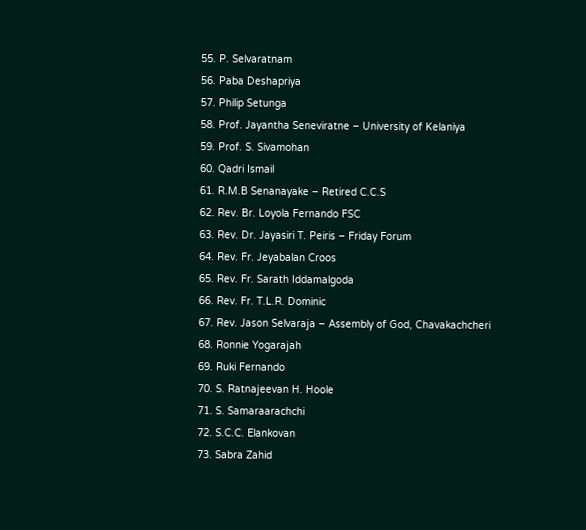55. P. Selvaratnam
56. Paba Deshapriya
57. Philip Setunga
58. Prof. Jayantha Seneviratne – University of Kelaniya
59. Prof. S. Sivamohan
60. Qadri Ismail
61. R.M.B Senanayake – Retired C.C.S
62. Rev. Br. Loyola Fernando FSC
63. Rev. Dr. Jayasiri T. Peiris – Friday Forum
64. Rev. Fr. Jeyabalan Croos
65. Rev. Fr. Sarath Iddamalgoda
66. Rev. Fr. T.L.R. Dominic
67. Rev. Jason Selvaraja – Assembly of God, Chavakachcheri
68. Ronnie Yogarajah
69. Ruki Fernando
70. S. Ratnajeevan H. Hoole
71. S. Samaraarachchi
72. S.C.C. Elankovan
73. Sabra Zahid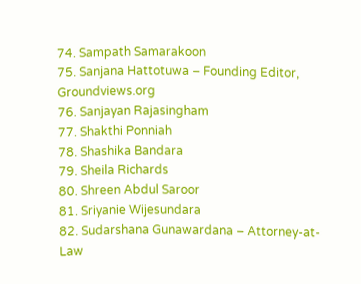74. Sampath Samarakoon
75. Sanjana Hattotuwa – Founding Editor, Groundviews.org
76. Sanjayan Rajasingham
77. Shakthi Ponniah
78. Shashika Bandara
79. Sheila Richards
80. Shreen Abdul Saroor
81. Sriyanie Wijesundara
82. Sudarshana Gunawardana – Attorney-at-Law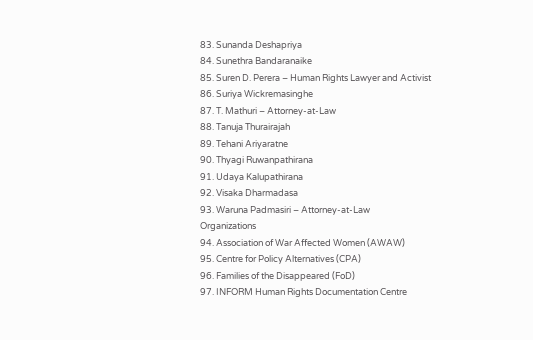83. Sunanda Deshapriya
84. Sunethra Bandaranaike
85. Suren D. Perera – Human Rights Lawyer and Activist
86. Suriya Wickremasinghe
87. T. Mathuri – Attorney-at-Law
88. Tanuja Thurairajah
89. Tehani Ariyaratne
90. Thyagi Ruwanpathirana
91. Udaya Kalupathirana
92. Visaka Dharmadasa
93. Waruna Padmasiri – Attorney-at-Law
Organizations
94. Association of War Affected Women (AWAW)
95. Centre for Policy Alternatives (CPA)
96. Families of the Disappeared (FoD)
97. INFORM Human Rights Documentation Centre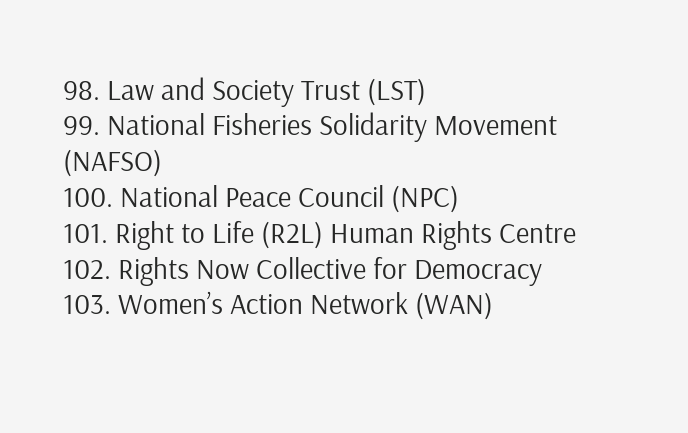98. Law and Society Trust (LST)
99. National Fisheries Solidarity Movement (NAFSO)
100. National Peace Council (NPC)
101. Right to Life (R2L) Human Rights Centre
102. Rights Now Collective for Democracy
103. Women’s Action Network (WAN)